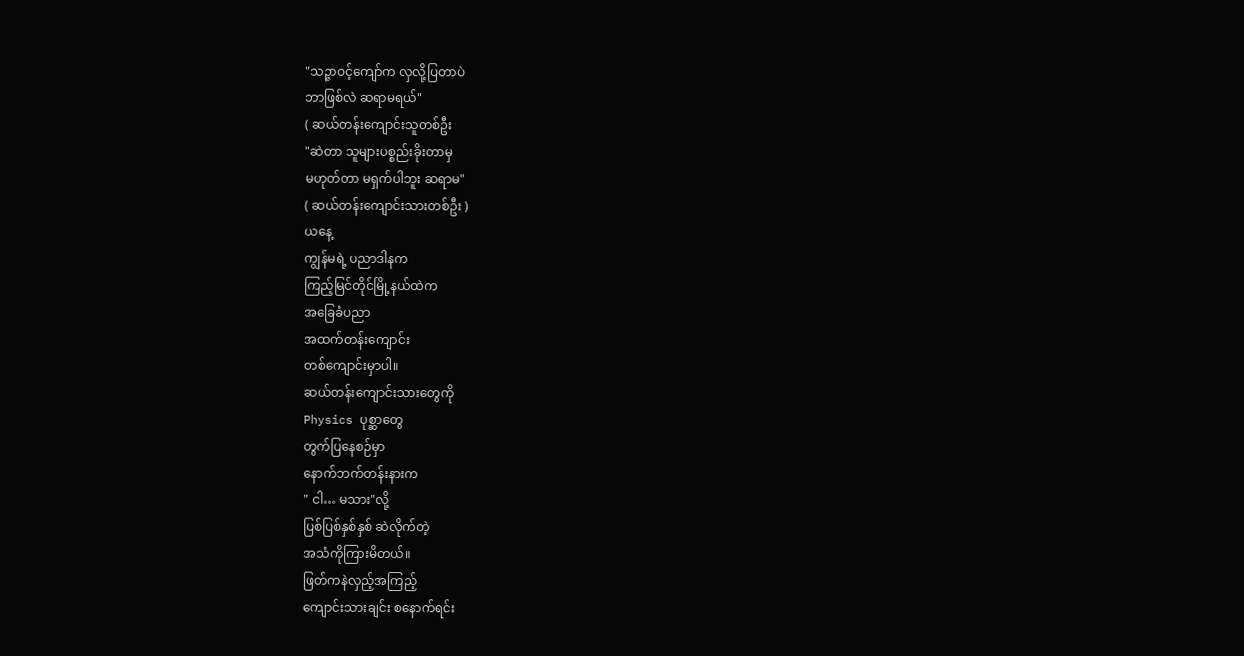"သဉ္ဇာဝင့်ကျော်က လှလို့ပြတာပဲ
ဘာဖြစ်လဲ ဆရာမရယ်"
( ဆယ်တန်းကျောင်းသူတစ်ဦး
"ဆဲတာ သူများပစ္စည်းခိုးတာမှ
မဟုတ်တာ မရှက်ပါဘူး ဆရာမ"
( ဆယ်တန်းကျောင်းသားတစ်ဦး )
ယနေ့
ကျွန်မရဲ့ ပညာဒါနက
ကြည့်မြင်တိုင်မြို့နယ်ထဲက
အခြေခံပညာ
အထက်တန်းကျောင်း
တစ်ကျောင်းမှာပါ။
ဆယ်တန်းကျောင်းသားတွေကို
Physics ပုစ္ဆာတွေ
တွက်ပြနေစဉ်မှာ
နောက်ဘက်တန်းနားက
" ငါ… မသား"လို့
ပြစ်ပြစ်နှစ်နှစ် ဆဲလိုက်တဲ့
အသံကိုကြားမိတယ်။
ဖြတ်ကနဲလှည့်အကြည့်
ကျောင်းသားချင်း စနောက်ရင်း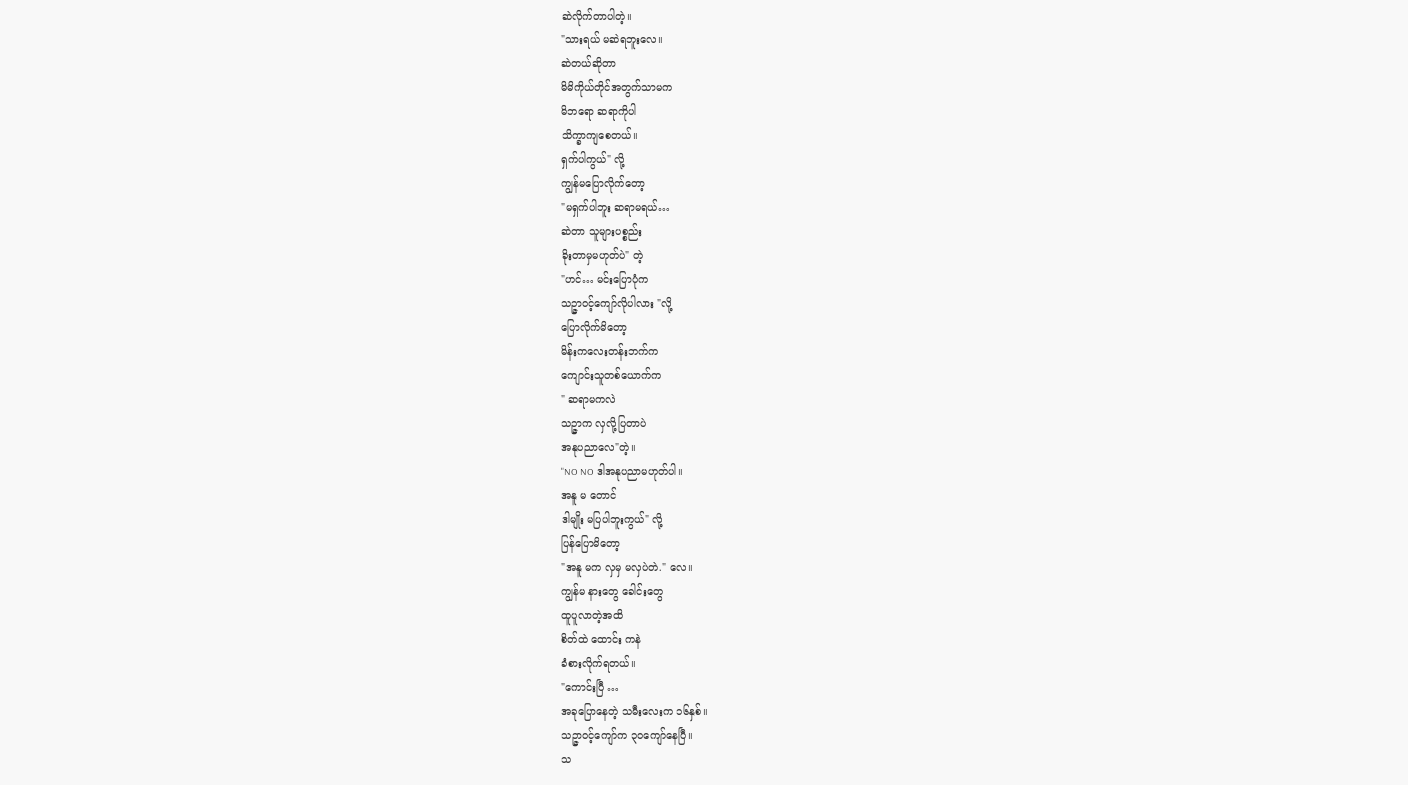ဆဲလိုက်တာပါတဲ့။
"သားရယ် မဆဲရဘူးလေ။
ဆဲတယ်ဆိုတာ
မိမိကိုယ်တိုင်အတွက်သာမက
မိဘရော ဆရာကိုပါ
သိက္ခာကျစေတယ်။
ရှက်ပါကွယ်" လို့
ကျွန်မပြောလိုက်တော့
"မရှက်ပါဘူး ဆရာမရယ်…
ဆဲတာ သူများပစ္စည်း
ခိုးတာမှမဟုတ်ပဲ" တဲ့
"ဟင်… မင်းပြောပုံက
သဉ္ဇာဝင့်ကျော်လိုပါလား "လို့
ပြောလိုက်မိတော့
မိန်းကလေးတန်းဘက်က
ကျောင်းသူတစ်ယောက်က
" ဆရာမကလဲ
သဉ္ဇာက လှလို့ပြတာပဲ
အနုပညာလေ"တဲ့။
"NO NO ဒါအနုပညာမဟုတ်ပါ။
အနူ မ တောင်
ဒါမျိုး မပြပါဘူးကွယ်" လို့
ပြန်ပြောမိတော့
"အနူ မက လှမှ မလှပဲတဲ." လေ။
ကျွန်မ နားတွေ ခေါင်းတွေ
ထူပူလာတဲ့အထိ
စိတ်ထဲ ထောင်း ကနဲ
ခံစားလိုက်ရတယ်။
"ကောင်းပြီ …
အခုပြောနေတဲ့ သမီးလေးက ၁၆နှစ်။
သဉ္ဇာဝင့်ကျော်က ၃၀ကျော်နေပြီ။
သ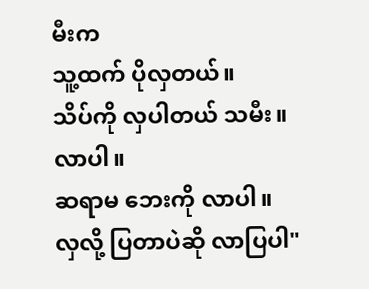မီးက
သူ့ထက် ပိုလှတယ်။
သိပ်ကို လှပါတယ် သမီး။
လာပါ။
ဆရာမ ဘေးကို လာပါ။
လှလို့ ပြတာပဲဆို လာပြပါ"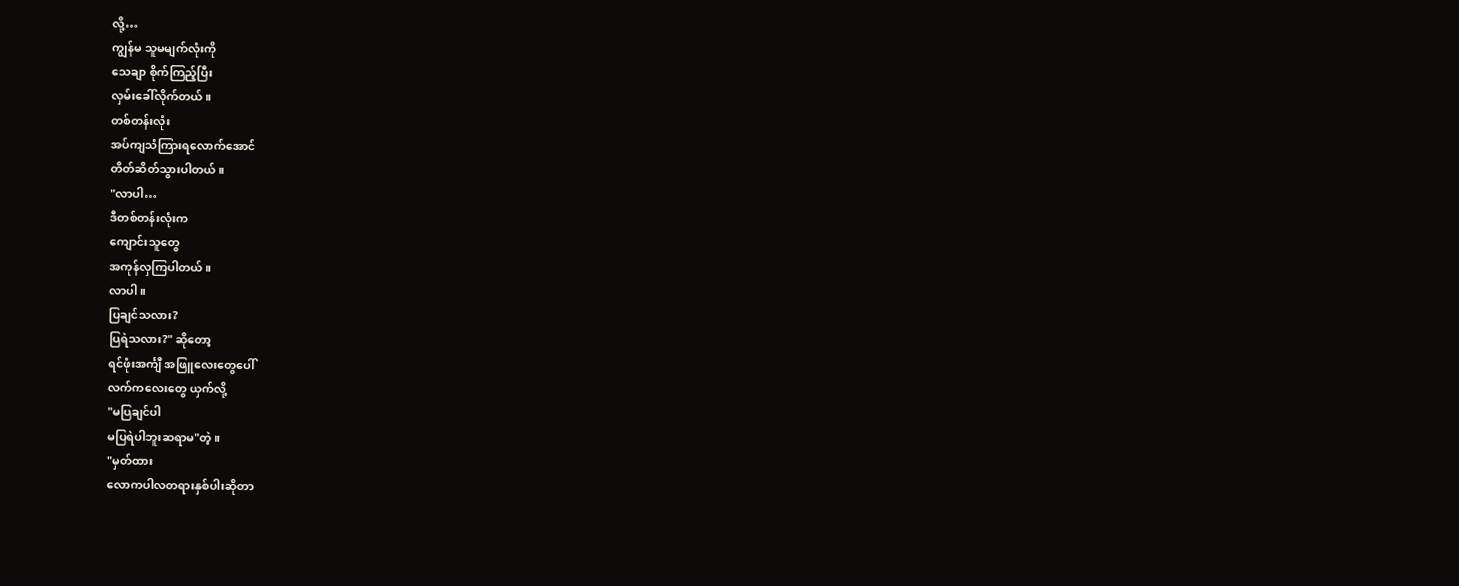လို့…
ကျွန်မ သူမမျက်လုံးကို
သေချာ စိုက်ကြည့်ပြီး
လှမ်းခေါ်လိုက်တယ်။
တစ်တန်းလုံး
အပ်ကျသံကြားရလောက်အောင်
တိတ်ဆိတ်သွားပါတယ်။
"လာပါ…
ဒီတစ်တန်းလုံးက
ကျောင်းသူတွေ
အကုန်လှကြပါတယ်။
လာပါ။
ပြချင်သလား?
ပြရဲသလား?" ဆိုတော့
ရင်ဖုံးအင်္ကျီ အဖြူလေးတွေပေါ်
လက်ကလေးတွေ ယှက်လို့
"မပြချင်ပါ
မပြရဲပါဘူးဆရာမ"တဲ့။
"မှတ်ထား
လောကပါလတရားနှစ်ပါးဆိုတာ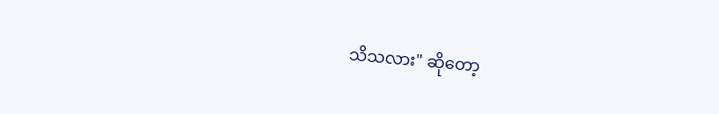သိသလား" ဆိုတော့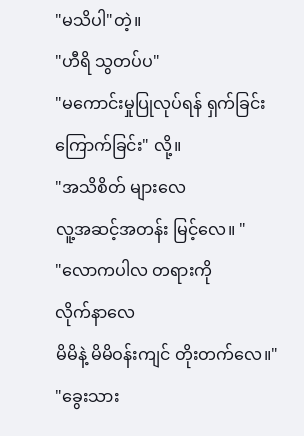"မသိပါ"တဲ့။
"ဟီရိ သွတပ်ပ"
"မကောင်းမှုပြုလုပ်ရန် ရှက်ခြင်း
ကြောက်ခြင်း" လို့။
"အသိစိတ် များလေ
လူ့အဆင့်အတန်း မြင့်လေ။ "
"လောကပါလ တရားကို
လိုက်နာလေ
မိမိနဲ့ မိမိဝန်းကျင် တိုးတက်လေ။"
"ခွေးသား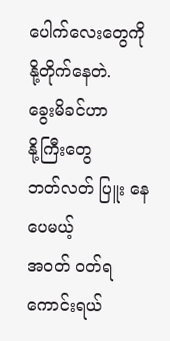ပေါက်လေးတွေကို
နို့တိုက်နေတဲ.
ခွေးမိခင်ဟာ
နို့ကြီးတွေ
ဘတ်လတ် ပြူး နေပေမယ့်
အဝတ် ဝတ်ရကောင်းရယ်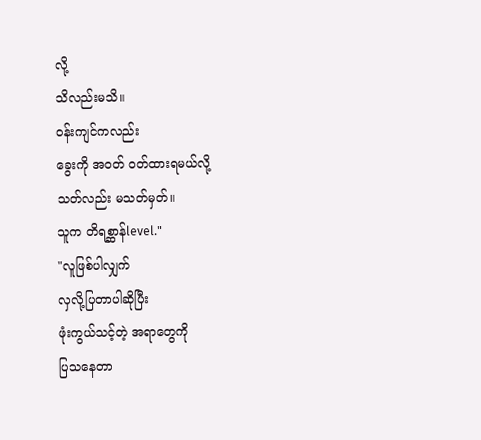လို့
သိလည်းမသိ။
ဝန်းကျင်ကလည်း
ခွေးကို အဝတ် ဝတ်ထားရမယ်လို့
သတ်လည်း မသတ်မှတ်။
သူက တိရစ္ဆာန်level."
"လူဖြစ်ပါလျှက်
လှလို့ပြတာပါဆိုပြီး
ဖုံးကွယ်သင့်တဲ့ အရာတွေကို
ပြသနေတာ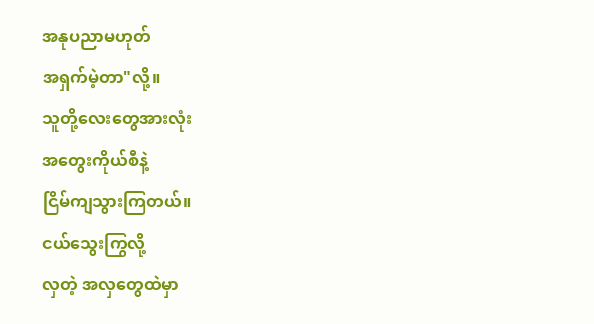အနုပညာမဟုတ်
အရှက်မဲ့တာ"လို့။
သူတို့လေးတွေအားလုံး
အတွေးကိုယ်စီနဲ့
ငြိမ်ကျသွားကြတယ်။
ငယ်သွေးကြွလို့
လှတဲ့ အလှတွေထဲမှာ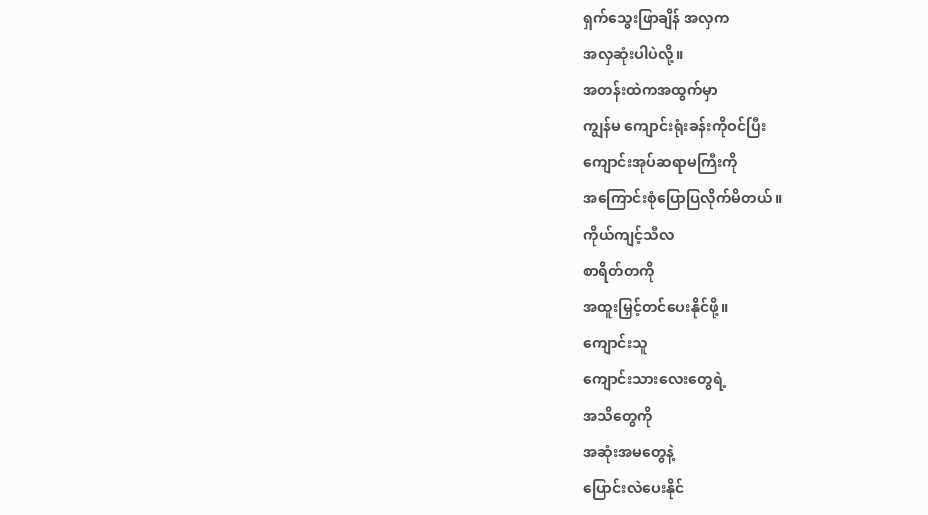ရှက်သွေးဖြာချိန် အလှက
အလှဆုံးပါပဲလို့။
အတန်းထဲကအထွက်မှာ
ကျွန်မ ကျောင်းရုံးခန်းကိုဝင်ပြီး
ကျောင်းအုပ်ဆရာမကြီးကို
အကြောင်းစုံပြောပြလိုက်မိတယ်။
ကိုယ်ကျင့်သီလ
စာရိတ်တကို
အထူးမြှင့်တင်ပေးနိုင်ဖို့။
ကျောင်းသူ
ကျောင်းသားလေးတွေရဲ့
အသိတွေကို
အဆုံးအမတွေနဲ့
ပြောင်းလဲပေးနိုင်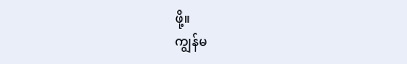ဖို့။
ကျွန်မ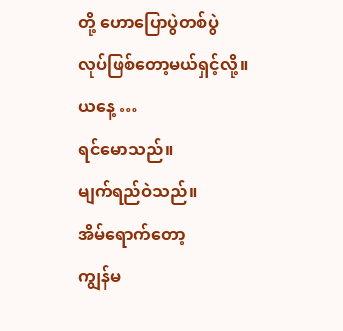တို့ ဟောပြောပွဲတစ်ပွဲ
လုပ်ဖြစ်တော့မယ်ရှင့်လို့။
ယနေ့ …
ရင်မောသည်။
မျက်ရည်ဝဲသည်။
အိမ်ရောက်တော့
ကျွန်မ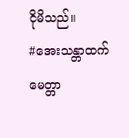ငိုမိသည်။
#အေးသန္တာထက်
မေတ္တာ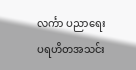လင်္ကာ ပညာရေး
ပရဟိတအသင်း